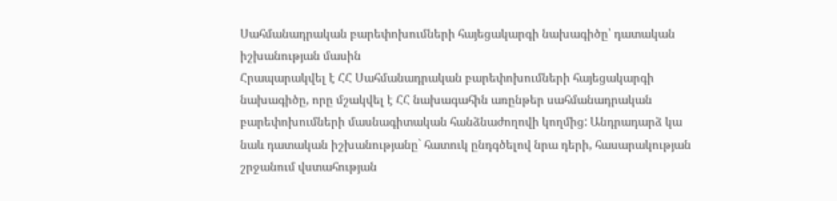Սահմանադրական բարեփոխումների հայեցակարգի նախագիծը՝ դատական իշխանության մասին
Հրապարակվել է ՀՀ Սահմանադրական բարեփոխումների հայեցակարգի նախագիծը, որը մշակվել է ՀՀ նախագահին առընթեր սահմանադրական բարեփոխումների մասնագիտական հանձնաժողովի կողմից: Անդրադարձ կա նաև դատական իշխանությանը` հատուկ ընդգծելով նրա դերի, հասարակության շրջանում վստահության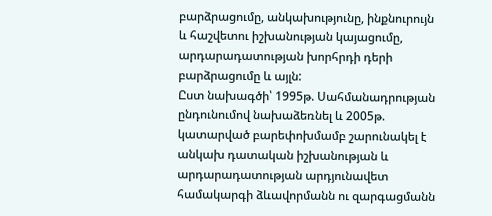բարձրացումը, անկախությունը, ինքնուրույն և հաշվետու իշխանության կայացումը, արդարադատության խորհրդի դերի բարձրացումը և այլն:
Ըստ նախագծի՝ 1995թ. Սահմանադրության ընդունումով նախաձեռնել և 2005թ. կատարված բարեփոխմամբ շարունակել է անկախ դատական իշխանության և արդարադատության արդյունավետ համակարգի ձևավորմանն ու զարգացմանն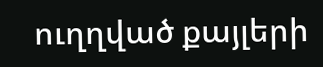ուղղված քայլերի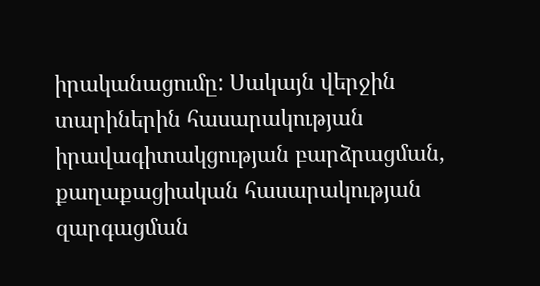իրականացումը: Սակայն վերջին տարիներին հասարակության իրավագիտակցության բարձրացման, քաղաքացիական հասարակության զարգացման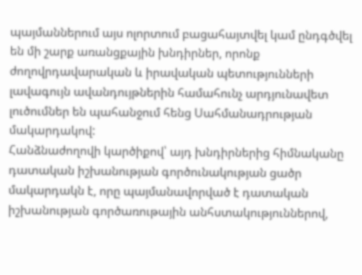պայմաններում այս ոլորտում բացահայտվել կամ ընդգծվել են մի շարք առանցքային խնդիրներ, որոնք ժողովրդավարական և իրավական պետությունների լավագույն ավանդույթներին համահունչ արդյունավետ լուծումներ են պահանջում հենց Սահմանադրության մակարդակով:
Հանձնաժողովի կարծիքով՝ այդ խնդիրներից հիմնականը դատական իշխանության գործունակության ցածր մակարդակն է, որը պայմանավորված է դատական իշխանության գործառութային անհստակություններով,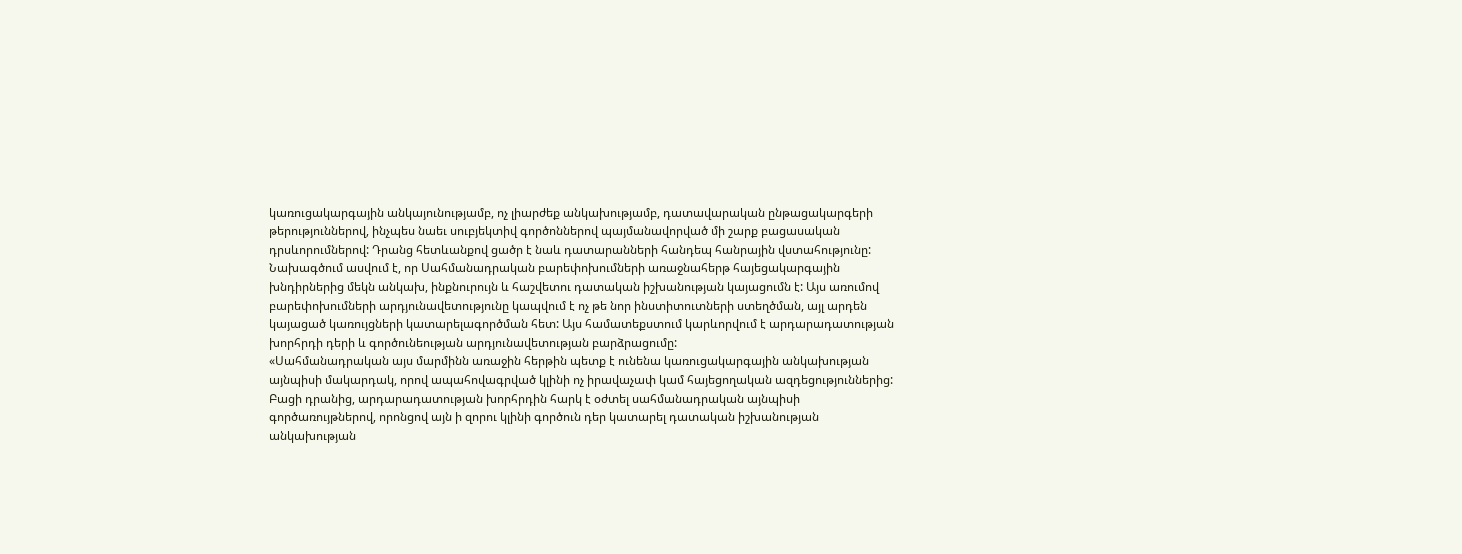կառուցակարգային անկայունությամբ, ոչ լիարժեք անկախությամբ, դատավարական ընթացակարգերի թերություններով, ինչպես նաեւ սուբյեկտիվ գործոններով պայմանավորված մի շարք բացասական դրսևորումներով: Դրանց հետևանքով ցածր է նաև դատարանների հանդեպ հանրային վստահությունը:
Նախագծում ասվում է, որ Սահմանադրական բարեփոխումների առաջնահերթ հայեցակարգային խնդիրներից մեկն անկախ, ինքնուրույն և հաշվետու դատական իշխանության կայացումն է: Այս առումով բարեփոխումների արդյունավետությունը կապվում է ոչ թե նոր ինստիտուտների ստեղծման, այլ արդեն կայացած կառույցների կատարելագործման հետ: Այս համատեքստում կարևորվում է արդարադատության խորհրդի դերի և գործունեության արդյունավետության բարձրացումը:
«Սահմանադրական այս մարմինն առաջին հերթին պետք է ունենա կառուցակարգային անկախության այնպիսի մակարդակ, որով ապահովագրված կլինի ոչ իրավաչափ կամ հայեցողական ազդեցություններից: Բացի դրանից, արդարադատության խորհրդին հարկ է օժտել սահմանադրական այնպիսի գործառույթներով, որոնցով այն ի զորու կլինի գործուն դեր կատարել դատական իշխանության անկախության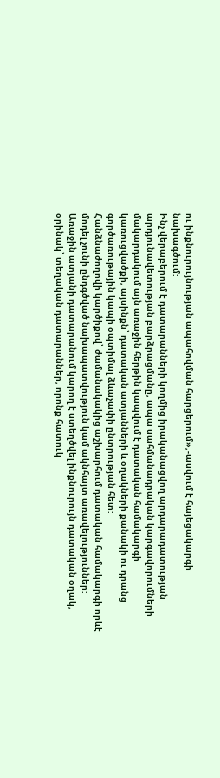ու ինքնուրույնության ապահովման հարցերում»,-ասվում է հայեցակարգի նախագծում:
Ինչ վերաբերում է դատարանների կողմից իրականացվող արդարադատության արդյունավետության բարձրացմանը, ապա սահմանադրական կարգավորումների մակարդակում այն առաջին հերթին կապվում է դատական համակարգի կառուցվածքի, այսինքն՝ դատական ատյանների և օղակների քանակի ու դրանց գործառութային կապի օպտիմալ ձևաչափի ընտրության հետ:
Հանձնաժողովի կարծիքով՝ ժամանակակից աշխարհում դատական համակարգի որևէ մոդել չունի ընդգծված նախապատվություն կամ ակնհայտ առավելություններ: Առաջին ատյանի դատարանում կարող է ստեղծվել ինքնուրույն դատական օղակ, օրինակ՝ տեղական դատարաններ, որոնք հատուկ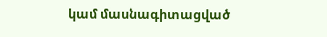կամ մասնագիտացված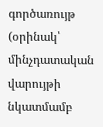գործառույթ (օրինակ՝ մինչդատական վարույթի նկատմամբ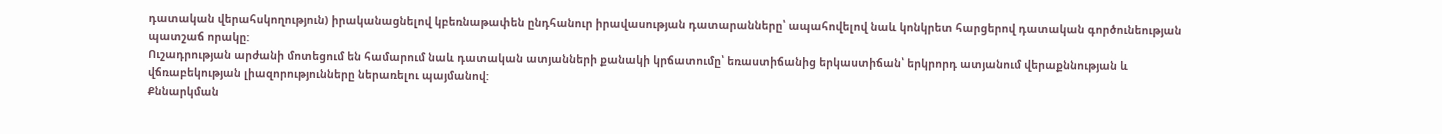դատական վերահսկողություն) իրականացնելով կբեռնաթափեն ընդհանուր իրավասության դատարանները՝ ապահովելով նաև կոնկրետ հարցերով դատական գործունեության պատշաճ որակը:
Ուշադրության արժանի մոտեցում են համարում նաև դատական ատյանների քանակի կրճատումը՝ եռաստիճանից երկաստիճան՝ երկրորդ ատյանում վերաքննության և վճռաբեկության լիազորությունները ներառելու պայմանով:
Քննարկման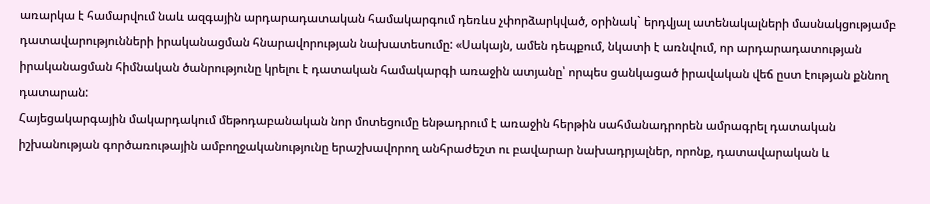առարկա է համարվում նաև ազգային արդարադատական համակարգում դեռևս չփորձարկված, օրինակ` երդվյալ ատենակալների մասնակցությամբ դատավարությունների իրականացման հնարավորության նախատեսումը: «Սակայն, ամեն դեպքում, նկատի է առնվում, որ արդարադատության իրականացման հիմնական ծանրությունը կրելու է դատական համակարգի առաջին ատյանը՝ որպես ցանկացած իրավական վեճ ըստ էության քննող դատարան:
Հայեցակարգային մակարդակում մեթոդաբանական նոր մոտեցումը ենթադրում է առաջին հերթին սահմանադրորեն ամրագրել դատական իշխանության գործառութային ամբողջականությունը երաշխավորող անհրաժեշտ ու բավարար նախադրյալներ, որոնք, դատավարական և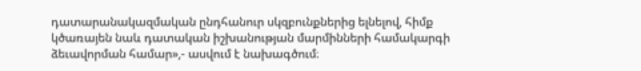դատարանակազմական ընդհանուր սկզբունքներից ելնելով, հիմք կծառայեն նաև դատական իշխանության մարմինների համակարգի ձեւավորման համար»,- ասվում է նախագծում։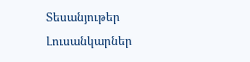Տեսանյութեր
Լուսանկարներ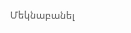Մեկնաբանել